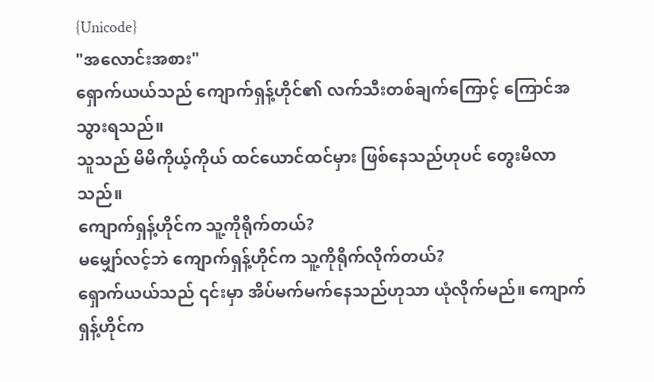{Unicode}
"အလောင်းအစား"
ရှောက်ယယ်သည် ကျောက်ရှန့်ဟိုင်၏ လက်သီးတစ်ချက်ကြောင့် ကြောင်အသွားရသည်။
သူသည် မိမိကိုယ့်ကိုယ် ထင်ယောင်ထင်မှား ဖြစ်နေသည်ဟုပင် တွေးမိလာသည်။
ကျောက်ရှန့်ဟိုင်က သူ့ကိုရိုက်တယ်?
မမျှော်လင့်ဘဲ ကျောက်ရှန့်ဟိုင်က သူ့ကိုရိုက်လိုက်တယ်?
ရှောက်ယယ်သည် ၎င်းမှာ အိပ်မက်မက်နေသည်ဟုသာ ယုံလိုက်မည်။ ကျောက်ရှန့်ဟိုင်က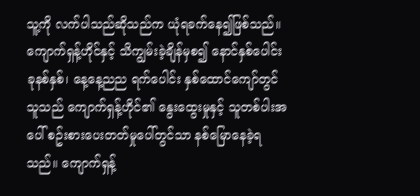သူ့ကို လက်ပါသည်ဆိုသည်က ယုံရခက်နေ၍ဖြစ်သည်။
ကျောက်ရှန့်ဟိုင်နှင့် သိကျွမ်းခဲ့ချိန်မှစ၍ နောင်နှစ်ပေါင်း ခုနစ်နှစ်၊ နေ့နေ့ညည ရက်ပေါင်း နှစ်ထောင်ကျော်တွင် သူသည် ကျောက်ရှန့်ဟိုင်၏ နွေးထွေးမှုနှင့် သူတစ်ပါးအပေါ် စဥ်းစားပေးတတ်မှုပေါ်တွင်သာ နစ်မြောနေခဲ့ရသည်။ ကျောက်ရှန့်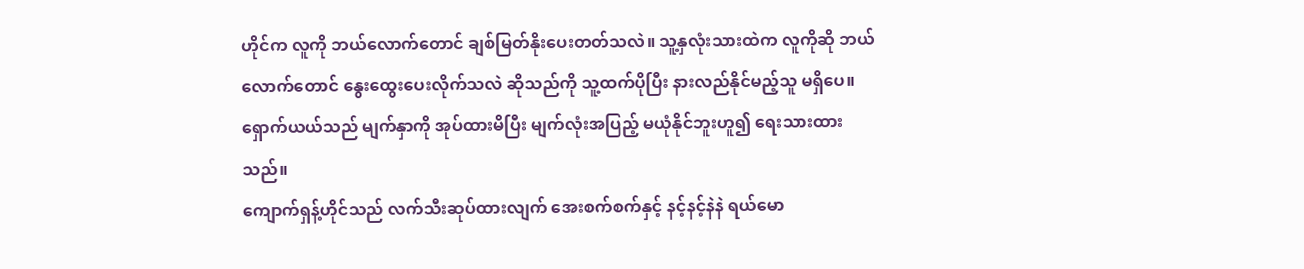ဟိုင်က လူကို ဘယ်လောက်တောင် ချစ်မြတ်နိုးပေးတတ်သလဲ။ သူ့နှလုံးသားထဲက လူကိုဆို ဘယ်လောက်တောင် နွေးထွေးပေးလိုက်သလဲ ဆိုသည်ကို သူ့ထက်ပိုပြီး နားလည်နိုင်မည့်သူ မရှိပေ။
ရှောက်ယယ်သည် မျက်နှာကို အုပ်ထားမိပြီး မျက်လုံးအပြည့် မယုံနိုင်ဘူးဟူ၍ ရေးသားထားသည်။
ကျောက်ရှန့်ဟိုင်သည် လက်သီးဆုပ်ထားလျက် အေးစက်စက်နှင့် နင့်နင့်နဲနဲ ရယ်မော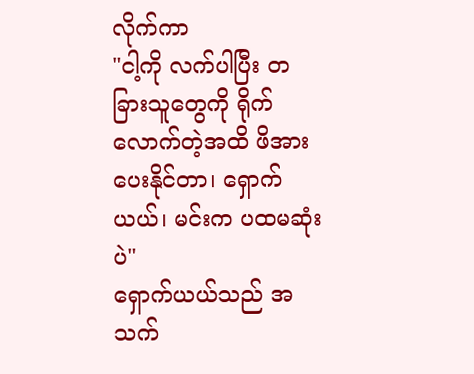လိုက်ကာ
"ငါ့ကို လက်ပါပြီး တခြားသူတွေကို ရိုက်လောက်တဲ့အထိ ဖိအားပေးနိုင်တာ၊ ရှောက်ယယ်၊ မင်းက ပထမဆုံးပဲ"
ရှောက်ယယ်သည် အသက်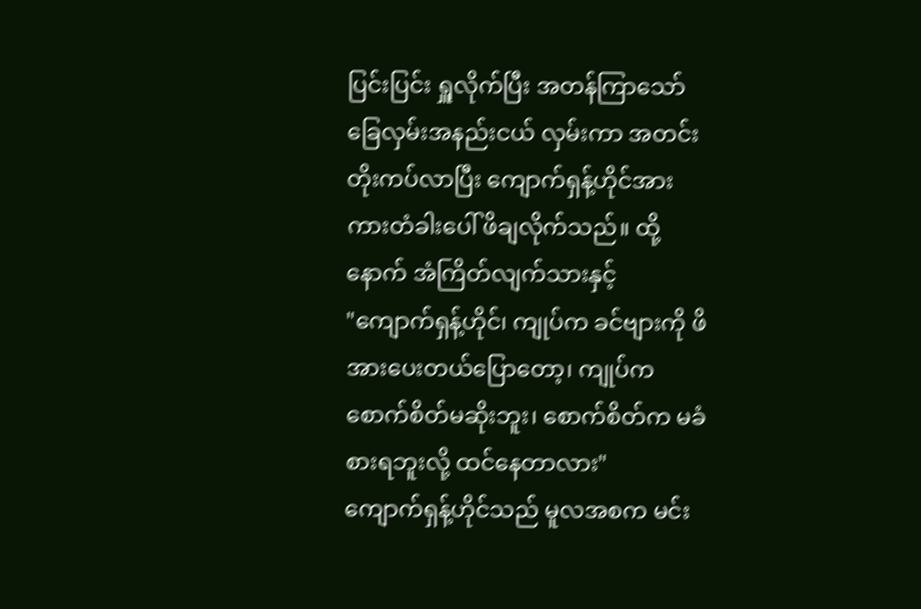ပြင်းပြင်း ရှူလိုက်ပြီး အတန်ကြာသော် ခြေလှမ်းအနည်းငယ် လှမ်းကာ အတင်းတိုးကပ်လာပြီး ကျောက်ရှန့်ဟိုင်အား ကားတံခါးပေါ် ဖိချလိုက်သည်။ ထို့နောက် အံကြိတ်လျက်သားနှင့်
"ကျောက်ရှန့်ဟိုင်၊ ကျုပ်က ခင်ဗျားကို ဖိအားပေးတယ်ပြောတော့၊ ကျုပ်က စောက်စိတ်မဆိုးဘူး၊ စောက်စိတ်က မခံစားရဘူးလို့ ထင်နေတာလား"
ကျောက်ရှန့်ဟိုင်သည် မူလအစက မင်း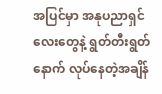အပြင်မှာ အနုပညာရှင်လေးတွေနဲ့ ရွတ်တီးရွတ်နောက် လုပ်နေတဲ့အချိန်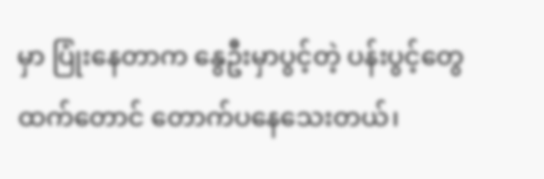မှာ ပြုံးနေတာက နွေဦးမှာပွင့်တဲ့ ပန်းပွင့်တွေထက်တောင် တောက်ပနေသေးတယ်၊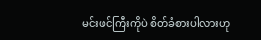မင်းဖင်ကြီးကိုပဲ စိတ်ခံစားပါလားဟု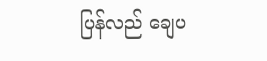ပြန်လည် ချေပ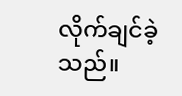လိုက်ချင်ခဲ့သည်။